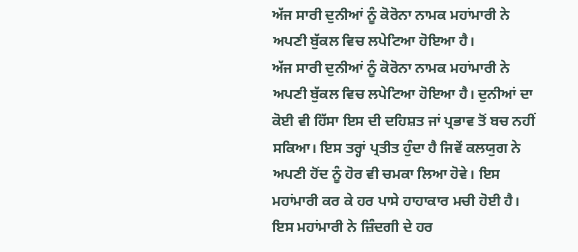ਅੱਜ ਸਾਰੀ ਦੁਨੀਆਂ ਨੂੰ ਕੋਰੋਨਾ ਨਾਮਕ ਮਹਾਂਮਾਰੀ ਨੇ ਅਪਣੀ ਬੁੱਕਲ ਵਿਚ ਲਪੇਟਿਆ ਹੋਇਆ ਹੈ।
ਅੱਜ ਸਾਰੀ ਦੁਨੀਆਂ ਨੂੰ ਕੋਰੋਨਾ ਨਾਮਕ ਮਹਾਂਮਾਰੀ ਨੇ ਅਪਣੀ ਬੁੱਕਲ ਵਿਚ ਲਪੇਟਿਆ ਹੋਇਆ ਹੈ। ਦੁਨੀਆਂ ਦਾ ਕੋਈ ਵੀ ਹਿੱਸਾ ਇਸ ਦੀ ਦਹਿਸ਼ਤ ਜਾਂ ਪ੍ਰਭਾਵ ਤੋਂ ਬਚ ਨਹੀਂ ਸਕਿਆ। ਇਸ ਤਰ੍ਹਾਂ ਪ੍ਰਤੀਤ ਹੁੰਦਾ ਹੈ ਜਿਵੇਂ ਕਲਯੁਗ ਨੇ ਅਪਣੀ ਹੋਂਦ ਨੂੰ ਹੋਰ ਵੀ ਚਮਕਾ ਲਿਆ ਹੋਵੇ। ਇਸ ਮਹਾਂਮਾਰੀ ਕਰ ਕੇ ਹਰ ਪਾਸੇ ਹਾਹਾਕਾਰ ਮਚੀ ਹੋਈ ਹੈ। ਇਸ ਮਹਾਂਮਾਰੀ ਨੇ ਜ਼ਿੰਦਗੀ ਦੇ ਹਰ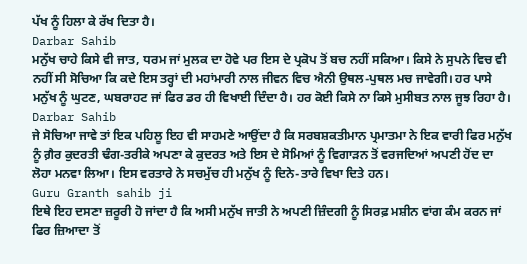ਪੱਖ ਨੂੰ ਹਿਲਾ ਕੇ ਰੱਖ ਦਿਤਾ ਹੈ।
Darbar Sahib
ਮਨੁੱਖ ਚਾਹੇ ਕਿਸੇ ਵੀ ਜਾਤ, ਧਰਮ ਜਾਂ ਮੁਲਕ ਦਾ ਹੋਵੇ ਪਰ ਇਸ ਦੇ ਪ੍ਰਕੋਪ ਤੋਂ ਬਚ ਨਹੀਂ ਸਕਿਆ। ਕਿਸੇ ਨੇ ਸੁਪਨੇ ਵਿਚ ਵੀ ਨਹੀਂ ਸੀ ਸੋਚਿਆ ਕਿ ਕਦੇ ਇਸ ਤਰ੍ਹਾਂ ਦੀ ਮਹਾਂਮਾਰੀ ਨਾਲ ਜੀਵਨ ਵਿਚ ਐਨੀ ਉਥਲ-ਪੁਥਲ ਮਚ ਜਾਵੇਗੀ। ਹਰ ਪਾਸੇ ਮਨੁੱਖ ਨੂੰ ਘੁਟਣ, ਘਬਰਾਹਟ ਜਾਂ ਫਿਰ ਡਰ ਹੀ ਵਿਖਾਈ ਦਿੰਦਾ ਹੈ। ਹਰ ਕੋਈ ਕਿਸੇ ਨਾ ਕਿਸੇ ਮੁਸੀਬਤ ਨਾਲ ਜੂਝ ਰਿਹਾ ਹੈ।
Darbar Sahib
ਜੇ ਸੋਚਿਆ ਜਾਵੇ ਤਾਂ ਇਕ ਪਹਿਲੂ ਇਹ ਵੀ ਸਾਹਮਣੇ ਆਉਂਦਾ ਹੈ ਕਿ ਸਰਬਸ਼ਕਤੀਮਾਨ ਪ੍ਰਮਾਤਮਾ ਨੇ ਇਕ ਵਾਰੀ ਫਿਰ ਮਨੁੱਖ ਨੂੰ ਗ਼ੈਰ ਕੁਦਰਤੀ ਢੰਗ-ਤਰੀਕੇ ਅਪਣਾ ਕੇ ਕੁਦਰਤ ਅਤੇ ਇਸ ਦੇ ਸੋਮਿਆਂ ਨੂੰ ਵਿਗਾੜਨ ਤੋਂ ਵਰਜਦਿਆਂ ਅਪਣੀ ਹੋਂਦ ਦਾ ਲੋਹਾ ਮਨਵਾ ਲਿਆ। ਇਸ ਵਰਤਾਰੇ ਨੇ ਸਚਮੁੱਚ ਹੀ ਮਨੁੱਖ ਨੂੰ ਦਿਨੇ-ਤਾਰੇ ਵਿਖਾ ਦਿਤੇ ਹਨ।
Guru Granth sahib ji
ਇਥੇ ਇਹ ਦਸਣਾ ਜ਼ਰੂਰੀ ਹੋ ਜਾਂਦਾ ਹੈ ਕਿ ਅਸੀ ਮਨੁੱਖ ਜਾਤੀ ਨੇ ਅਪਣੀ ਜ਼ਿੰਦਗੀ ਨੂੰ ਸਿਰਫ਼ ਮਸ਼ੀਨ ਵਾਂਗ ਕੰਮ ਕਰਨ ਜਾਂ ਫਿਰ ਜ਼ਿਆਦਾ ਤੋਂ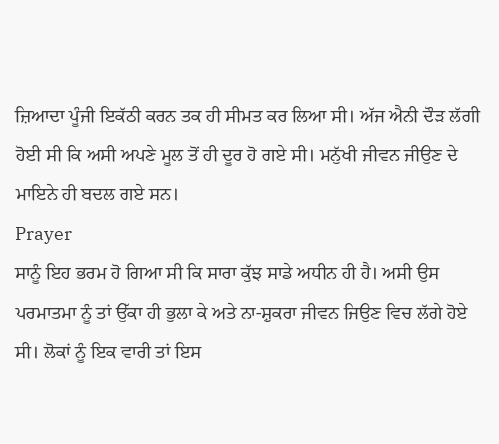ਜ਼ਿਆਦਾ ਪੂੰਜੀ ਇਕੱਠੀ ਕਰਨ ਤਕ ਹੀ ਸੀਮਤ ਕਰ ਲਿਆ ਸੀ। ਅੱਜ ਐਨੀ ਦੌੜ ਲੱਗੀ ਹੋਈ ਸੀ ਕਿ ਅਸੀ ਅਪਣੇ ਮੂਲ ਤੋਂ ਹੀ ਦੂਰ ਹੋ ਗਏ ਸੀ। ਮਨੁੱਖੀ ਜੀਵਨ ਜੀਉਣ ਦੇ ਮਾਇਨੇ ਹੀ ਬਦਲ ਗਏ ਸਨ।
Prayer
ਸਾਨੂੰ ਇਹ ਭਰਮ ਹੋ ਗਿਆ ਸੀ ਕਿ ਸਾਰਾ ਕੁੱਝ ਸਾਡੇ ਅਧੀਨ ਹੀ ਹੈ। ਅਸੀ ਉਸ ਪਰਮਾਤਮਾ ਨੂੰ ਤਾਂ ਉੱਕਾ ਹੀ ਭੁਲਾ ਕੇ ਅਤੇ ਨਾ-ਸ਼ੁਕਰਾ ਜੀਵਨ ਜਿਉਣ ਵਿਚ ਲੱਗੇ ਹੋਏ ਸੀ। ਲੋਕਾਂ ਨੂੰ ਇਕ ਵਾਰੀ ਤਾਂ ਇਸ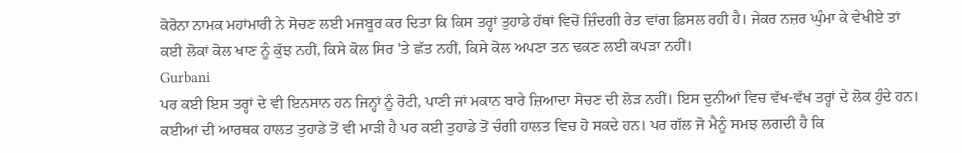ਕੋਰੋਨਾ ਨਾਮਕ ਮਹਾਂਮਾਰੀ ਨੇ ਸੋਚਣ ਲਈ ਮਜਬੂਰ ਕਰ ਦਿਤਾ ਕਿ ਕਿਸ ਤਰ੍ਹਾਂ ਤੁਹਾਡੇ ਹੱਥਾਂ ਵਿਚੋਂ ਜ਼ਿੰਦਗੀ ਰੇਤ ਵਾਂਗ ਫ਼ਿਸਲ ਰਹੀ ਹੈ। ਜੇਕਰ ਨਜ਼ਰ ਘੁੰਮਾ ਕੇ ਵੇਖੀਏ ਤਾਂ ਕਈ ਲੋਕਾਂ ਕੋਲ ਖਾਣ ਨੂੰ ਕੁੱਝ ਨਹੀਂ, ਕਿਸੇ ਕੋਲ ਸਿਰ 'ਤੇ ਛੱਤ ਨਹੀਂ, ਕਿਸੇ ਕੋਲ ਅਪਣਾ ਤਨ ਢਕਣ ਲਈ ਕਪੜਾ ਨਹੀਂ।
Gurbani
ਪਰ ਕਈ ਇਸ ਤਰ੍ਹਾਂ ਦੇ ਵੀ ਇਨਸਾਨ ਹਨ ਜਿਨ੍ਹਾਂ ਨੂੰ ਰੋਟੀ, ਪਾਣੀ ਜਾਂ ਮਕਾਨ ਬਾਰੇ ਜ਼ਿਆਦਾ ਸੋਚਣ ਦੀ ਲੋੜ ਨਹੀਂ। ਇਸ ਦੁਨੀਆਂ ਵਿਚ ਵੱਖ-ਵੱਖ ਤਰ੍ਹਾਂ ਦੇ ਲੋਕ ਹੁੰਦੇ ਹਨ। ਕਈਆਂ ਦੀ ਆਰਥਕ ਹਾਲਤ ਤੁਹਾਡੇ ਤੋਂ ਵੀ ਮਾੜੀ ਹੈ ਪਰ ਕਈ ਤੁਹਾਡੇ ਤੋਂ ਚੰਗੀ ਹਾਲਤ ਵਿਚ ਹੋ ਸਕਦੇ ਹਨ। ਪਰ ਗੱਲ ਜੋ ਮੈਨੂੰ ਸਮਝ ਲਗਦੀ ਹੈ ਕਿ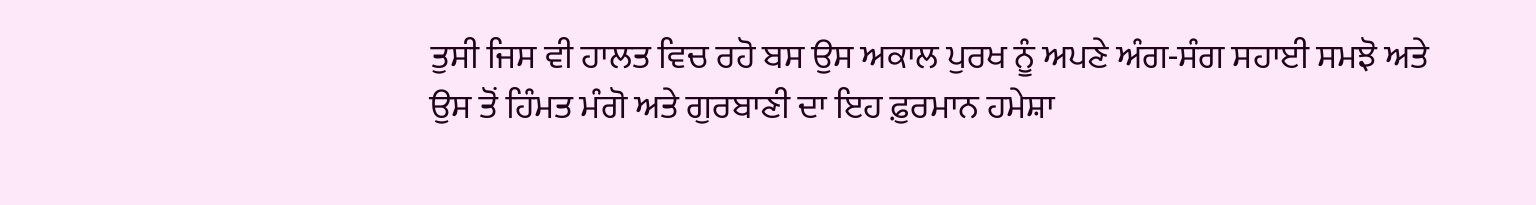ਤੁਸੀ ਜਿਸ ਵੀ ਹਾਲਤ ਵਿਚ ਰਹੋ ਬਸ ਉਸ ਅਕਾਲ ਪੁਰਖ ਨੂੰ ਅਪਣੇ ਅੰਗ-ਸੰਗ ਸਹਾਈ ਸਮਝੋ ਅਤੇ ਉਸ ਤੋਂ ਹਿੰਮਤ ਮੰਗੋ ਅਤੇ ਗੁਰਬਾਣੀ ਦਾ ਇਹ ਫ਼ੁਰਮਾਨ ਹਮੇਸ਼ਾ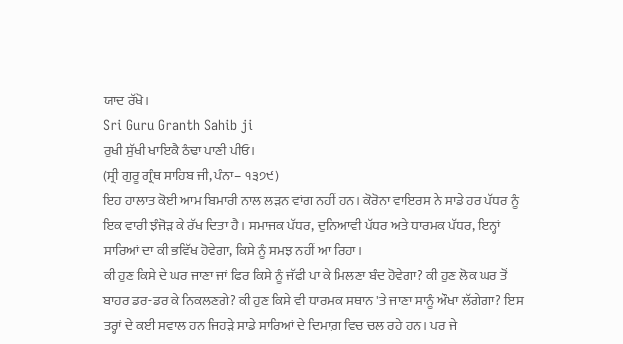ਯਾਦ ਰੱਖੋ।
Sri Guru Granth Sahib ji
ਰੁਖੀ ਸੁੱਖੀ ਖਾਇਕੈ ਠੰਢਾ ਪਾਣੀ ਪੀਓ।
(ਸ੍ਰੀ ਗੁਰੂ ਗ੍ਰੰਥ ਸਾਹਿਬ ਜੀ, ਪੰਨਾ– ੧੩੭੯)
ਇਹ ਹਾਲਾਤ ਕੋਈ ਆਮ ਬਿਮਾਰੀ ਨਾਲ ਲੜਨ ਵਾਂਗ ਨਹੀਂ ਹਨ। ਕੋਰੋਨਾ ਵਾਇਰਸ ਨੇ ਸਾਡੇ ਹਰ ਪੱਧਰ ਨੂੰ ਇਕ ਵਾਰੀ ਝੰਜੋੜ ਕੇ ਰੱਖ ਦਿਤਾ ਹੈ। ਸਮਾਜਕ ਪੱਧਰ, ਦੁਨਿਆਵੀ ਪੱਧਰ ਅਤੇ ਧਾਰਮਕ ਪੱਧਰ, ਇਨ੍ਹਾਂ ਸਾਰਿਆਂ ਦਾ ਕੀ ਭਵਿੱਖ ਹੋਵੇਗਾ, ਕਿਸੇ ਨੂੰ ਸਮਝ ਨਹੀਂ ਆ ਰਿਹਾ।
ਕੀ ਹੁਣ ਕਿਸੇ ਦੇ ਘਰ ਜਾਣਾ ਜਾਂ ਫਿਰ ਕਿਸੇ ਨੂੰ ਜੱਫੀ ਪਾ ਕੇ ਮਿਲਣਾ ਬੰਦ ਹੋਵੇਗਾ? ਕੀ ਹੁਣ ਲੋਕ ਘਰ ਤੋਂ ਬਾਹਰ ਡਰ-ਡਰ ਕੇ ਨਿਕਲਣਗੇ? ਕੀ ਹੁਣ ਕਿਸੇ ਵੀ ਧਾਰਮਕ ਸਥਾਨ 'ਤੇ ਜਾਣਾ ਸਾਨੂੰ ਔਖਾ ਲੱਗੇਗਾ? ਇਸ ਤਰ੍ਹਾਂ ਦੇ ਕਈ ਸਵਾਲ ਹਨ ਜਿਹੜੇ ਸਾਡੇ ਸਾਰਿਆਂ ਦੇ ਦਿਮਾਗ਼ ਵਿਚ ਚਲ ਰਹੇ ਹਨ। ਪਰ ਜੇ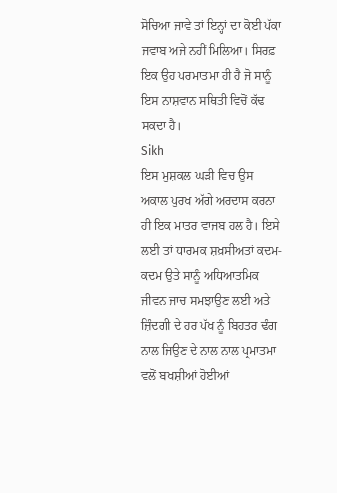ਸੋਚਿਆ ਜਾਵੇ ਤਾਂ ਇਨ੍ਹਾਂ ਦਾ ਕੋਈ ਪੱਕਾ ਜਵਾਬ ਅਜੇ ਨਹੀਂ ਮਿਲਿਆ। ਸਿਰਫ਼ ਇਕ ਉਹ ਪਰਮਾਤਮਾ ਹੀ ਹੈ ਜੋ ਸਾਨੂੰ ਇਸ ਨਾਸ਼ਵਾਨ ਸਥਿਤੀ ਵਿਚੋਂ ਕੱਢ ਸਕਦਾ ਹੈ।
Sikh
ਇਸ ਮੁਸ਼ਕਲ ਘੜੀ ਵਿਚ ਉਸ ਅਕਾਲ ਪੁਰਖ ਅੱਗੇ ਅਰਦਾਸ ਕਰਨਾ ਹੀ ਇਕ ਮਾਤਰ ਵਾਜਬ ਹਲ ਹੈ। ਇਸੇ ਲਈ ਤਾਂ ਧਾਰਮਕ ਸ਼ਖ਼ਸੀਅਤਾਂ ਕਦਮ-ਕਦਮ ਉਤੇ ਸਾਨੂੰ ਅਧਿਆਤਮਿਕ ਜੀਵਨ ਜਾਚ ਸਮਝਾਉਣ ਲਈ ਅਤੇ ਜ਼ਿੰਦਗੀ ਦੇ ਹਰ ਪੱਖ ਨੂੰ ਬਿਹਤਰ ਢੰਗ ਨਾਲ ਜਿਉਣ ਦੇ ਨਾਲ ਨਾਲ ਪ੍ਰਮਾਤਮਾ ਵਲੋਂ ਬਖਸ਼ੀਆਂ ਹੋਈਆਂ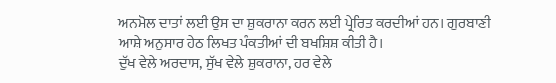ਅਨਮੋਲ ਦਾਤਾਂ ਲਈ ਉਸ ਦਾ ਸ਼ੁਕਰਾਨਾ ਕਰਨ ਲਈ ਪ੍ਰੇਰਿਤ ਕਰਦੀਆਂ ਹਨ। ਗੁਰਬਾਣੀ ਆਸ਼ੇ ਅਨੁਸਾਰ ਹੇਠ ਲਿਖਤ ਪੰਕਤੀਆਂ ਦੀ ਬਖਸ਼ਿਸ਼ ਕੀਤੀ ਹੈ।
ਦੁੱਖ ਵੇਲੇ ਅਰਦਾਸ, ਸੁੱਖ ਵੇਲੇ ਸ਼ੁਕਰਾਨਾ, ਹਰ ਵੇਲੇ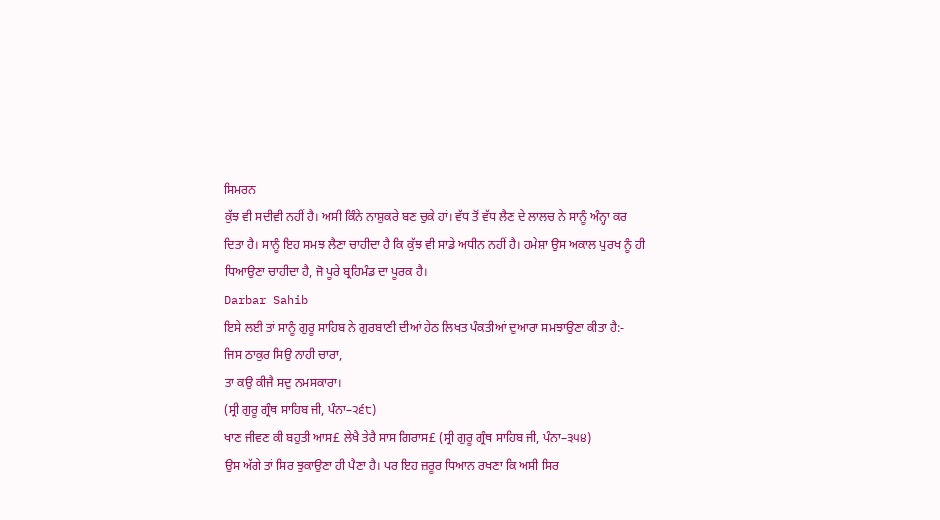ਸਿਮਰਨ
ਕੁੱਝ ਵੀ ਸਦੀਵੀ ਨਹੀਂ ਹੈ। ਅਸੀ ਕਿੰਨੇ ਨਾਸ਼ੁਕਰੇ ਬਣ ਚੁਕੇ ਹਾਂ। ਵੱਧ ਤੋਂ ਵੱਧ ਲੈਣ ਦੇ ਲਾਲਚ ਨੇ ਸਾਨੂੰ ਅੰਨ੍ਹਾ ਕਰ ਦਿਤਾ ਹੈ। ਸਾਨੂੰ ਇਹ ਸਮਝ ਲੈਣਾ ਚਾਹੀਦਾ ਹੈ ਕਿ ਕੁੱਝ ਵੀ ਸਾਡੇ ਅਧੀਨ ਨਹੀਂ ਹੈ। ਹਮੇਸ਼ਾ ਉਸ ਅਕਾਲ ਪੁਰਖ ਨੂੰ ਹੀ ਧਿਆਉਣਾ ਚਾਹੀਦਾ ਹੈ, ਜੋ ਪੂਰੇ ਬ੍ਰਹਿਮੰਡ ਦਾ ਪੂਰਕ ਹੈ।
Darbar Sahib
ਇਸੇ ਲਈ ਤਾਂ ਸਾਨੂੰ ਗੁਰੂ ਸਾਹਿਬ ਨੇ ਗੁਰਬਾਣੀ ਦੀਆਂ ਹੇਠ ਲਿਖਤ ਪੰਕਤੀਆਂ ਦੁਆਰਾ ਸਮਝਾਉਣਾ ਕੀਤਾ ਹੈ:-
ਜਿਸ ਠਾਕੁਰ ਸਿਉ ਨਾਹੀ ਚਾਰਾ,
ਤਾ ਕਉ ਕੀਜੈ ਸਦੁ ਨਮਸਕਾਰਾ।
(ਸ੍ਰੀ ਗੁਰੂ ਗ੍ਰੰਥ ਸਾਹਿਬ ਜੀ, ਪੰਨਾ–੨੬੮)
ਖਾਣ ਜੀਵਣ ਕੀ ਬਹੁਤੀ ਆਸ£ ਲੇਖੈ ਤੇਰੈ ਸਾਸ ਗਿਰਾਸ£ (ਸ੍ਰੀ ਗੁਰੂ ਗ੍ਰੰਥ ਸਾਹਿਬ ਜੀ, ਪੰਨਾ–੩੫੪)
ਉਸ ਅੱਗੇ ਤਾਂ ਸਿਰ ਝੁਕਾਉਣਾ ਹੀ ਪੈਣਾ ਹੈ। ਪਰ ਇਹ ਜ਼ਰੂਰ ਧਿਆਨ ਰਖਣਾ ਕਿ ਅਸੀ ਸਿਰ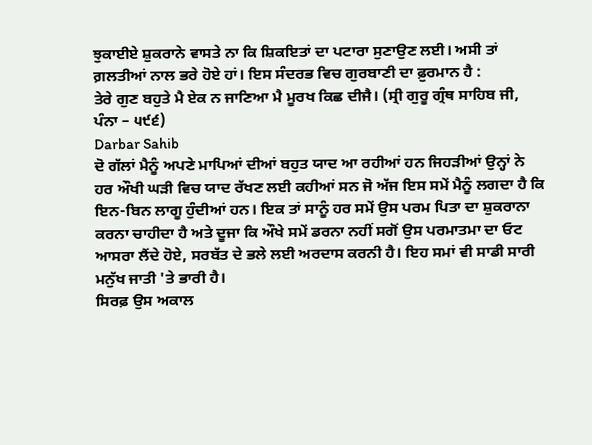ਝੁਕਾਈਏ ਸ਼ੁਕਰਾਨੇ ਵਾਸਤੇ ਨਾ ਕਿ ਸ਼ਿਕਇਤਾਂ ਦਾ ਪਟਾਰਾ ਸੁਣਾਉਣ ਲਈ। ਅਸੀ ਤਾਂ ਗ਼ਲਤੀਆਂ ਨਾਲ ਭਰੇ ਹੋਏ ਹਾਂ। ਇਸ ਸੰਦਰਭ ਵਿਚ ਗੁਰਬਾਣੀ ਦਾ ਫ਼ੁਰਮਾਨ ਹੈ :
ਤੇਰੇ ਗੁਣ ਬਹੁਤੇ ਮੈ ਏਕ ਨ ਜਾਣਿਆ ਮੈ ਮੂਰਖ ਕਿਛ ਦੀਜੈ। (ਸ੍ਰੀ ਗੁਰੂ ਗ੍ਰੰਥ ਸਾਹਿਬ ਜੀ, ਪੰਨਾ – ੫੯੬)
Darbar Sahib
ਦੋ ਗੱਲਾਂ ਮੈਨੂੰ ਅਪਣੇ ਮਾਪਿਆਂ ਦੀਆਂ ਬਹੁਤ ਯਾਦ ਆ ਰਹੀਆਂ ਹਨ ਜਿਹੜੀਆਂ ਉਨ੍ਹਾਂ ਨੇ ਹਰ ਔਖੀ ਘੜੀ ਵਿਚ ਯਾਦ ਰੱਖਣ ਲਈ ਕਹੀਆਂ ਸਨ ਜੋ ਅੱਜ ਇਸ ਸਮੇਂ ਮੈਨੂੰ ਲਗਦਾ ਹੈ ਕਿ ਇਨ-ਬਿਨ ਲਾਗੂ ਹੁੰਦੀਆਂ ਹਨ। ਇਕ ਤਾਂ ਸਾਨੂੰ ਹਰ ਸਮੇਂ ਉਸ ਪਰਮ ਪਿਤਾ ਦਾ ਸ਼ੁਕਰਾਨਾ ਕਰਨਾ ਚਾਹੀਦਾ ਹੈ ਅਤੇ ਦੂਜਾ ਕਿ ਔਖੇ ਸਮੇਂ ਡਰਨਾ ਨਹੀਂ ਸਗੋਂ ਉਸ ਪਰਮਾਤਮਾ ਦਾ ਓਟ ਆਸਰਾ ਲੈਂਦੇ ਹੋਏ, ਸਰਬੱਤ ਦੇ ਭਲੇ ਲਈ ਅਰਦਾਸ ਕਰਨੀ ਹੈ। ਇਹ ਸਮਾਂ ਵੀ ਸਾਡੀ ਸਾਰੀ ਮਨੁੱਖ ਜਾਤੀ 'ਤੇ ਭਾਰੀ ਹੈ।
ਸਿਰਫ਼ ਉਸ ਅਕਾਲ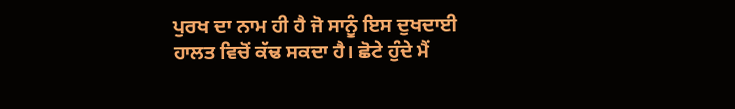ਪੁਰਖ ਦਾ ਨਾਮ ਹੀ ਹੈ ਜੋ ਸਾਨੂੰ ਇਸ ਦੁਖਦਾਈ ਹਾਲਤ ਵਿਚੋਂ ਕੱਢ ਸਕਦਾ ਹੈ। ਛੋਟੇ ਹੁੰਦੇ ਮੈਂ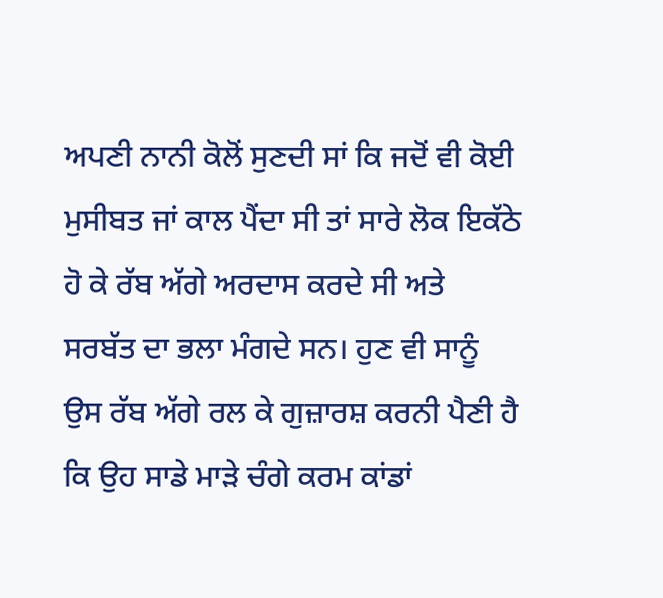ਅਪਣੀ ਨਾਨੀ ਕੋਲੋਂ ਸੁਣਦੀ ਸਾਂ ਕਿ ਜਦੋਂ ਵੀ ਕੋਈ ਮੁਸੀਬਤ ਜਾਂ ਕਾਲ ਪੈਂਦਾ ਸੀ ਤਾਂ ਸਾਰੇ ਲੋਕ ਇਕੱਠੇ ਹੋ ਕੇ ਰੱਬ ਅੱਗੇ ਅਰਦਾਸ ਕਰਦੇ ਸੀ ਅਤੇ ਸਰਬੱਤ ਦਾ ਭਲਾ ਮੰਗਦੇ ਸਨ। ਹੁਣ ਵੀ ਸਾਨੂੰ ਉਸ ਰੱਬ ਅੱਗੇ ਰਲ ਕੇ ਗੁਜ਼ਾਰਸ਼ ਕਰਨੀ ਪੈਣੀ ਹੈ ਕਿ ਉਹ ਸਾਡੇ ਮਾੜੇ ਚੰਗੇ ਕਰਮ ਕਾਂਡਾਂ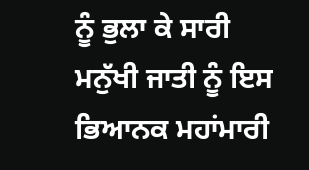ਨੂੰ ਭੁਲਾ ਕੇ ਸਾਰੀ ਮਨੁੱਖੀ ਜਾਤੀ ਨੂੰ ਇਸ ਭਿਆਨਕ ਮਹਾਂਮਾਰੀ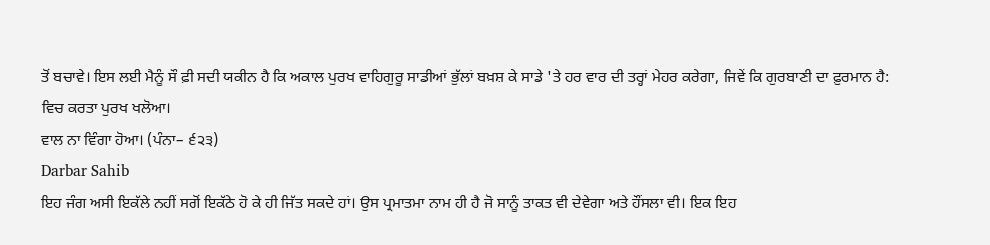ਤੋਂ ਬਚਾਵੇ। ਇਸ ਲਈ ਮੈਨੂੰ ਸੌ ਫ਼ੀ ਸਦੀ ਯਕੀਨ ਹੈ ਕਿ ਅਕਾਲ ਪੁਰਖ ਵਾਹਿਗੁਰੂ ਸਾਡੀਆਂ ਭੁੱਲਾਂ ਬਖ਼ਸ਼ ਕੇ ਸਾਡੇ 'ਤੇ ਹਰ ਵਾਰ ਦੀ ਤਰ੍ਹਾਂ ਮੇਹਰ ਕਰੇਗਾ, ਜਿਵੇਂ ਕਿ ਗੁਰਬਾਣੀ ਦਾ ਫ਼ੁਰਮਾਨ ਹੈ:
ਵਿਚ ਕਰਤਾ ਪੁਰਖ ਖਲੋਆ।
ਵਾਲ ਨਾ ਵਿੰਗਾ ਹੋਆ। (ਪੰਨਾ– ੬੨੩)
Darbar Sahib
ਇਹ ਜੰਗ ਅਸੀ ਇਕੱਲੇ ਨਹੀਂ ਸਗੋਂ ਇਕੱਠੇ ਹੋ ਕੇ ਹੀ ਜਿੱਤ ਸਕਦੇ ਹਾਂ। ਉਸ ਪ੍ਰਮਾਤਮਾ ਨਾਮ ਹੀ ਹੈ ਜੋ ਸਾਨੂੰ ਤਾਕਤ ਵੀ ਦੇਵੇਗਾ ਅਤੇ ਹੌਂਸਲਾ ਵੀ। ਇਕ ਇਹ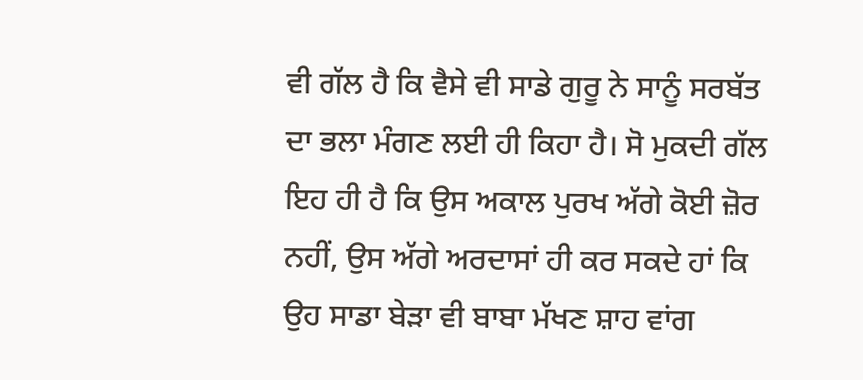ਵੀ ਗੱਲ ਹੈ ਕਿ ਵੈਸੇ ਵੀ ਸਾਡੇ ਗੁਰੂ ਨੇ ਸਾਨੂੰ ਸਰਬੱਤ ਦਾ ਭਲਾ ਮੰਗਣ ਲਈ ਹੀ ਕਿਹਾ ਹੈ। ਸੋ ਮੁਕਦੀ ਗੱਲ ਇਹ ਹੀ ਹੈ ਕਿ ਉਸ ਅਕਾਲ ਪੁਰਖ ਅੱਗੇ ਕੋਈ ਜ਼ੋਰ ਨਹੀਂ, ਉਸ ਅੱਗੇ ਅਰਦਾਸਾਂ ਹੀ ਕਰ ਸਕਦੇ ਹਾਂ ਕਿ ਉਹ ਸਾਡਾ ਬੇੜਾ ਵੀ ਬਾਬਾ ਮੱਖਣ ਸ਼ਾਹ ਵਾਂਗ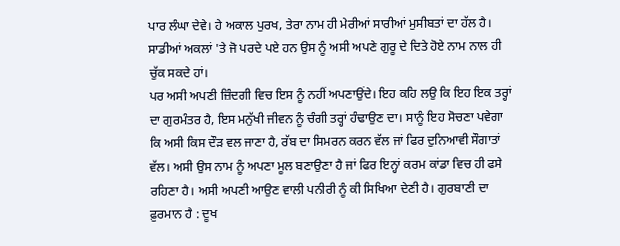ਪਾਰ ਲੰਘਾ ਦੇਵੇ। ਹੇ ਅਕਾਲ ਪੁਰਖ, ਤੇਰਾ ਨਾਮ ਹੀ ਮੇਰੀਆਂ ਸਾਰੀਆਂ ਮੁਸੀਬਤਾਂ ਦਾ ਹੱਲ ਹੈ। ਸਾਡੀਆਂ ਅਕਲਾਂ 'ਤੇ ਜੋ ਪਰਦੇ ਪਏ ਹਨ ਉਸ ਨੂੰ ਅਸੀ ਅਪਣੇ ਗੁਰੂ ਦੇ ਦਿਤੇ ਹੋਏ ਨਾਮ ਨਾਲ ਹੀ ਚੁੱਕ ਸਕਦੇ ਹਾਂ।
ਪਰ ਅਸੀ ਅਪਣੀ ਜ਼ਿੰਦਗੀ ਵਿਚ ਇਸ ਨੂੰ ਨਹੀਂ ਅਪਣਾਉਂਦੇ। ਇਹ ਕਹਿ ਲਉ ਕਿ ਇਹ ਇਕ ਤਰ੍ਹਾਂ ਦਾ ਗੁਰਮੰਤਰ ਹੈ, ਇਸ ਮਨੁੱਖੀ ਜੀਵਨ ਨੂੰ ਚੰਗੀ ਤਰ੍ਹਾਂ ਹੰਢਾਉਣ ਦਾ। ਸਾਨੂੰ ਇਹ ਸੋਚਣਾ ਪਵੇਗਾ ਕਿ ਅਸੀ ਕਿਸ ਦੌੜ ਵਲ ਜਾਣਾ ਹੈ, ਰੱਬ ਦਾ ਸਿਮਰਨ ਕਰਨ ਵੱਲ ਜਾਂ ਫਿਰ ਦੁਨਿਆਵੀ ਸੌਗਾਤਾਂ ਵੱਲ। ਅਸੀ ਉਸ ਨਾਮ ਨੂੰ ਅਪਣਾ ਮੂਲ ਬਣਾਉਣਾ ਹੈ ਜਾਂ ਫਿਰ ਇਨ੍ਹਾਂ ਕਰਮ ਕਾਂਡਾ ਵਿਚ ਹੀ ਫਸੇ ਰਹਿਣਾ ਹੈ। ਅਸੀ ਅਪਣੀ ਆਉਣ ਵਾਲੀ ਪਨੀਰੀ ਨੂੰ ਕੀ ਸਿਖਿਆ ਦੇਣੀ ਹੈ। ਗੁਰਬਾਣੀ ਦਾ ਫ਼ੁਰਮਾਨ ਹੈ : ਦੂਖ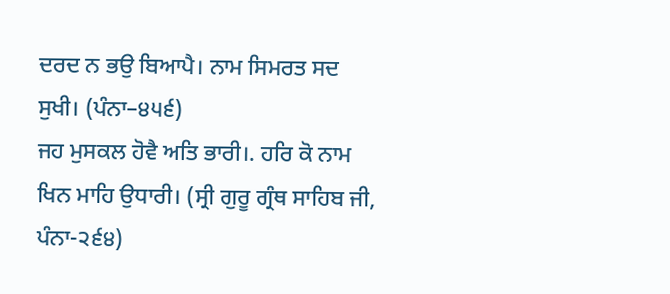ਦਰਦ ਨ ਭਉ ਬਿਆਪੈ। ਨਾਮ ਸਿਮਰਤ ਸਦ ਸੁਖੀ। (ਪੰਨਾ–੪੫੬)
ਜਹ ਮੁਸਕਲ ਹੋਵੈ ਅਤਿ ਭਾਰੀ।. ਹਰਿ ਕੋ ਨਾਮ ਖਿਨ ਮਾਹਿ ਉਧਾਰੀ। (ਸ੍ਰੀ ਗੁਰੂ ਗ੍ਰੰਥ ਸਾਹਿਬ ਜੀ, ਪੰਨਾ-੨੬੪)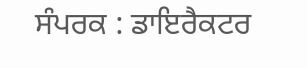ਸੰਪਰਕ : ਡਾਇਰੈਕਟਰ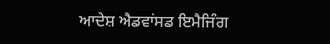ਆਦੇਸ਼ ਐਡਵਾਂਸਡ ਇਮੈਜਿੰਗ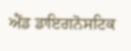ਐਂਡ ਡਾਇਗਨੋਸਟਿਕ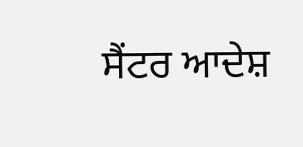ਸੈਂਟਰ ਆਦੇਸ਼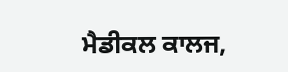ਮੈਡੀਕਲ ਕਾਲਜ,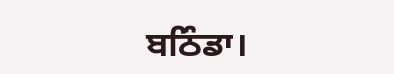ਬਠਿੰਡਾ।